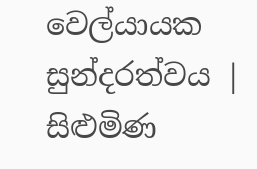වෙල්යායක සුන්දරත්වය | සිළුමිණ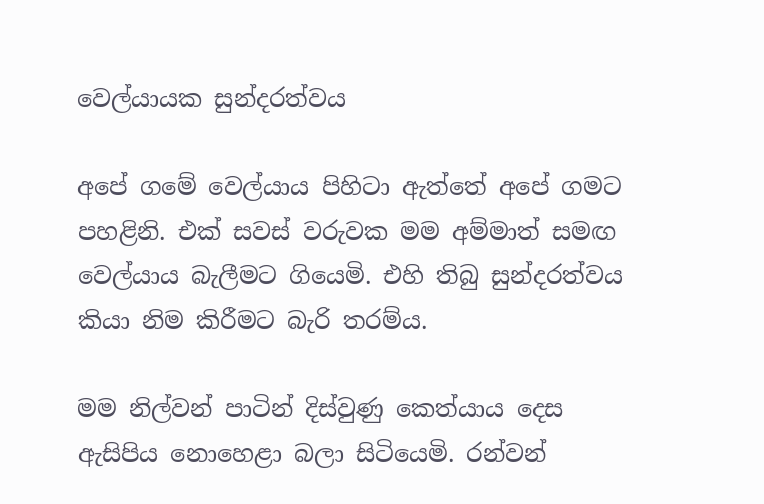වෙල්යායක සුන්දරත්වය

අපේ ගමේ වෙල්යාය පිහිටා ඇත්තේ අපේ ගමට පහළිනි. එක් සවස් වරුවක මම අම්මාත් සමඟ වෙල්යාය බැලීමට ගියෙමි. එහි තිබු සුන්දරත්වය කියා නිම කිරීමට බැරි තරම්ය.

මම නිල්වන් පාටින් දිස්වුණු කෙත්යාය දෙස ඇසිපිය නොහෙළා බලා සිටියෙමි. රන්වන්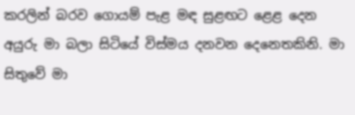කරලින් බරව ගොයම් පැළ මඳ සුළඟට ළෙළ දෙන අයුරු මා බලා සිටියේ විස්මය දනවන දෙනෙතකිනි. මා සිතුවේ මා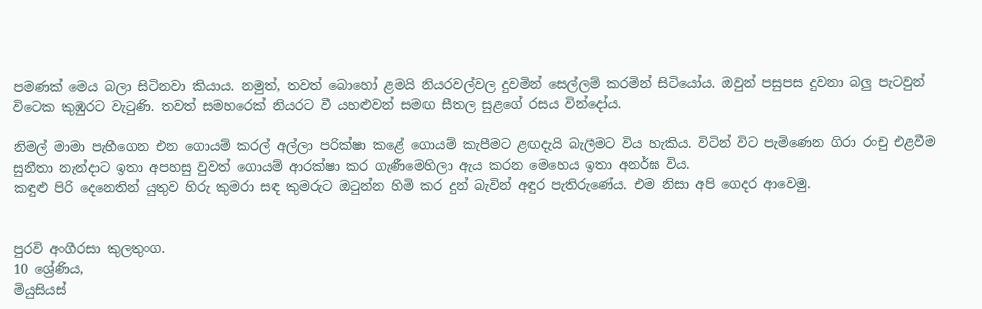පමණක් මෙය බලා සිටිනවා කියාය. නමුත්, තවත් බොහෝ ළමයි නියරවල්වල දුවමින් සෙල්ලම් කරමින් සිටියෝය. ඔවුන් පසුපස දුවනා බලු පැටවුන් විටෙක කුඹුරට වැටුණි. තවත් සමහරෙක් නියරට වී යහළුවන් සමඟ සීතල සුළගේ රසය වින්දෝය.

නිමල් මාමා පැහීගෙන එන ගොයම් කරල් අල්ලා පරික්ෂා කළේ ගොයම් කැපීමට ළඟදැයි බැලීමට විය හැකිය. විටින් විට පැමිණෙන ගිරා රංචු එළවීම සුනීතා නැන්දාට ඉතා අපහසු වුවත් ගොයම් ආරක්ෂා කර ගැණීමෙහිලා ඇය කරන මෙහෙය ඉතා අනර්ඝ විය.
කඳුළු පිරි දෙනෙතින් යුතුව හිරු කුමරා සඳ කුමරු‍ට ඔටුන්න හිමි කර දුන් බැවින් අඳුර පැතිරුණේය. එම නිසා අපි ගෙදර ආවෙමු.


පුරවි අංගීරසා කුලතුංග.
10 ශ්‍රේණිය,
මියුසියස්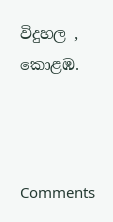විදුහල ,
කොළඹ.



Comments